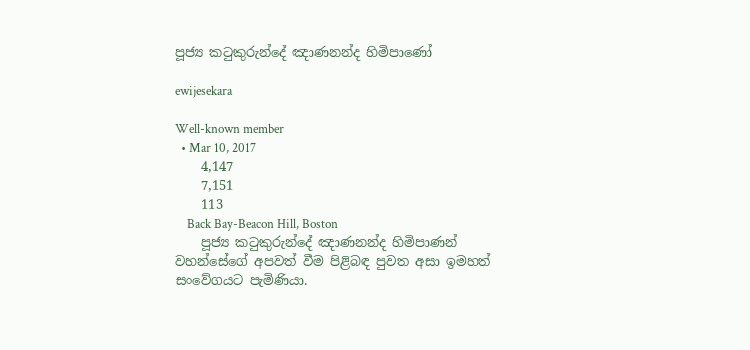පූජ්‍ය කටුකුරුන්දේ ඤාණනන්ද හිමිපාණෝ

ewijesekara

Well-known member
  • Mar 10, 2017
    4,147
    7,151
    113
    Back Bay-Beacon Hill, Boston
    පූජ්‍ය කටුකුරුන්දේ ඤාණනන්ද හිමිපාණන් වහන්සේගේ අපවත් වීම පිළිබඳ පුවත අසා ඉමහත් සංවේගයට පැමිණියා.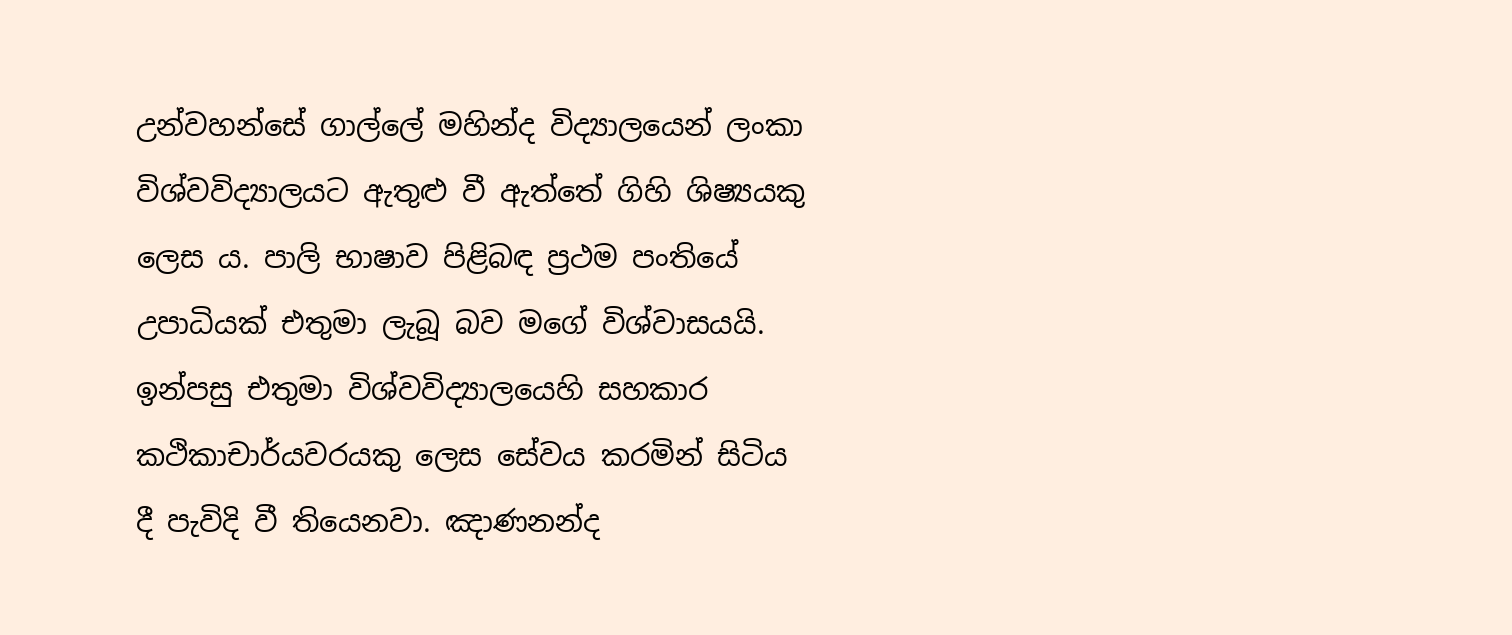උන්වහන්සේ ගාල්ලේ මහින්ද විද්‍යාලයෙන් ලංකා විශ්වවිද්‍යාලයට ඇතුළු වී ඇත්තේ ගිහි ශිෂ්‍යයකු ලෙස ය. පාලි භාෂාව පිළිබඳ ප්‍රථම පංතියේ උපාධියක් එතුමා ලැබූ බව මගේ විශ්වාසයයි. ඉන්පසු එතුමා විශ්වවිද්‍යාලයෙහි සහකාර කථිකාචාර්යවරයකු ලෙස සේවය කරමින් සිටිය දී පැවිදි වී තියෙනවා. ඤාණනන්ද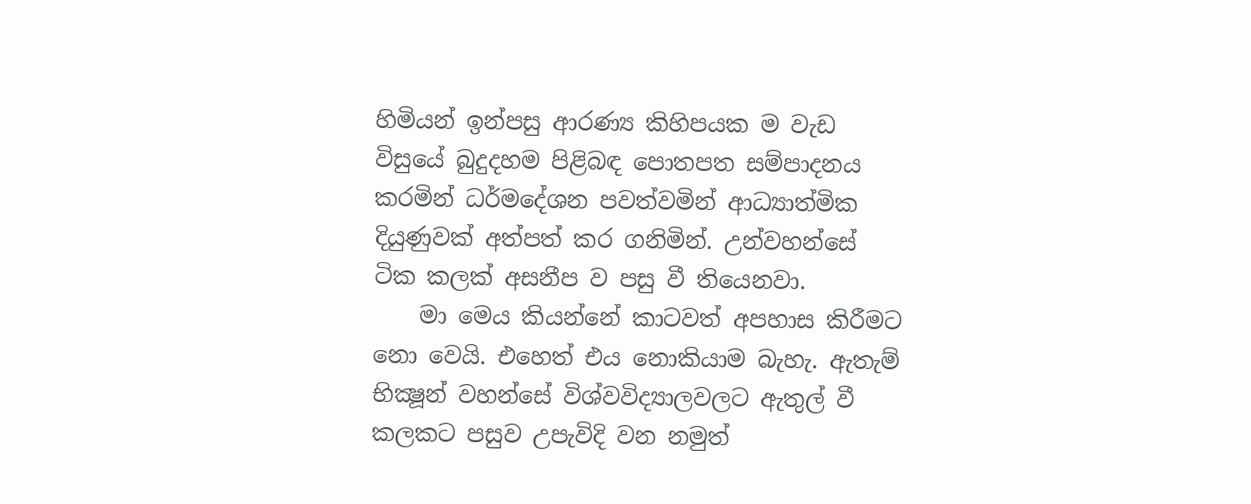හිමියන් ඉන්පසු ආරණ්‍ය කිහිපයක ම වැඩ විසුයේ බුදුදහම පිළිබඳ පොතපත සම්පාදනය කරමින් ධර්මදේශන පවත්වමින් ආධ්‍යාත්මික දියුණුවක් අත්පත් කර ගනිමින්. උන්වහන්සේ ටික කලක් අසනීප ව පසු වී තියෙනවා.
    මා මෙය කියන්නේ කාටවත් අපහාස කිරීමට නො වෙයි. එහෙත් එය නොකියාම බැහැ. ඇතැම් භික්‍ෂූන් වහන්සේ විශ්වවිද්‍යාලවලට ඇතුල් වී කලකට පසුව උපැවිදි වන නමුත්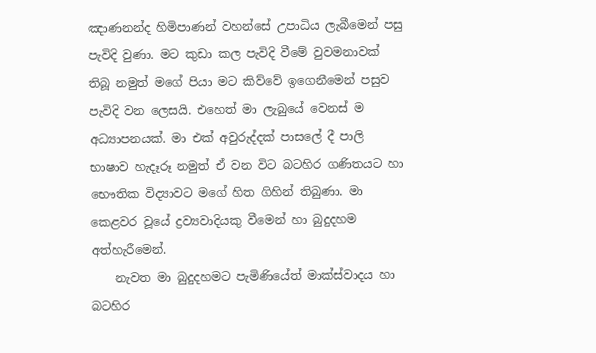ඤාණනන්ද හිමිපාණන් වහන්සේ උපාධිය ලැබීමෙන් පසු පැවිදි වුණා. මට කුඩා කල පැවිදි වීමේ වුවමනාවක් තිබූ නමුත් මගේ පියා මට කිව්වේ ඉගෙනීමෙන් පසුව පැවිදි වන ලෙසයි. එහෙත් මා ලැබුයේ වෙනස් ම අධ්‍යාපනයක්. මා එක් අවුරුද්දක් පාසලේ දී පාලි භාෂාව හැදෑරූ නමුත් ඒ වන විට බටහිර ගණිතයට හා භෞතික විද්‍යාවට මගේ හිත ගිහින් තිබුණා. මා කෙළවර වූයේ ද්‍රව්‍යවාදියකු වීමෙන් හා බුදුදහම අත්හැරීමෙන්.
    නැවත මා බුදුදහමට පැමිණියේත් මාක්ස්වාදය හා බටහිර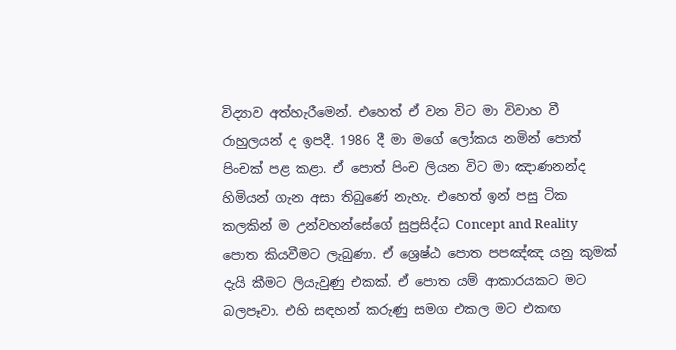විද්‍යාව අත්හැරීමෙන්. එහෙත් ඒ වන විට මා විවාහ වී රාහුලයන් ද ඉපදී. 1986 දී මා මගේ ලෝකය නමින් පොත් පිංචක් පළ කළා. ඒ පොත් පිංච ලියන විට මා ඤාණනන්ද හිමියන් ගැන අසා තිබුණේ නැහැ. එහෙත් ඉන් පසු ටික කලකින් ම උන්වහන්සේගේ සුප්‍රසිද්ධ Concept and Reality පොත කියවීමට ලැබුණා. ඒ ශ්‍රෙෂ්ඨ පොත පපඤ්ඤ යනු කුමක් දැයි කීමට ලියැවුණු එකක්. ඒ පොත යම් ආකාරයකට මට බලපෑවා. එහි සඳහන් කරුණු සමග එකල මට එකඟ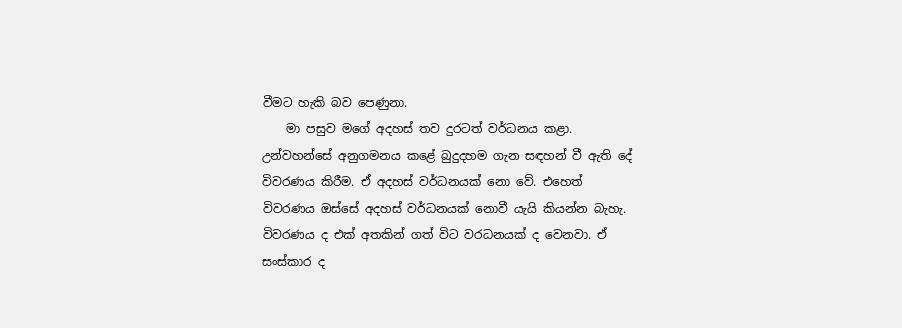වීමට හැකි බව පෙණුනා.
    මා පසුව මගේ අදහස් තව දුරටත් වර්ධනය කළා. උන්වහන්සේ අනුගමනය කළේ බුදුදහම ගැන සඳහන් වී ඇති දේ විවරණය කිරීම. ඒ අදහස් වර්ධනයක් නො වේ. එහෙත් විවරණය ඔස්සේ අදහස් වර්ධනයක් නොවී යැයි කියන්න බැහැ. විවරණය ද එක් අතකින් ගත් විට වරධනයක් ද වෙනවා. ඒ සංස්කාර ද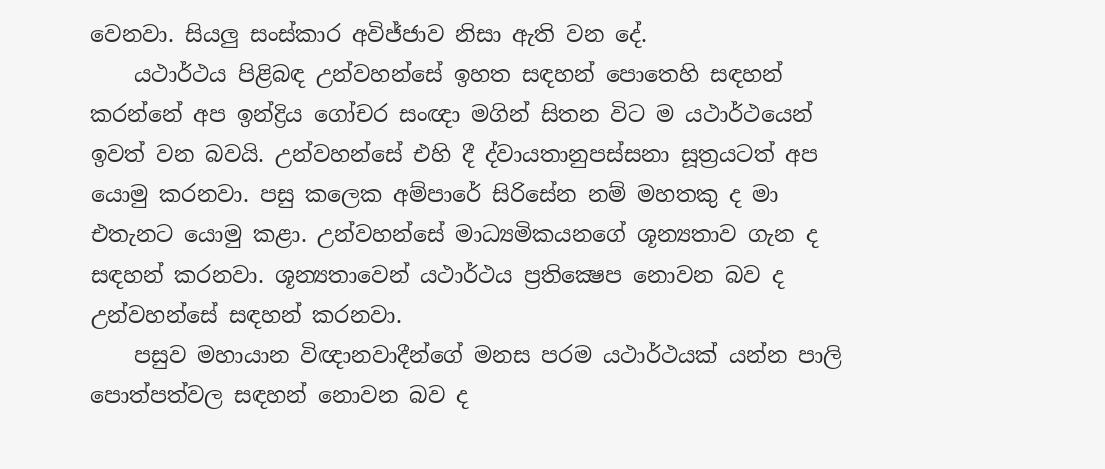වෙනවා. සියලු සංස්කාර අවිජ්ජාව නිසා ඇති වන දේ.
    යථාර්ථය පිළිබඳ උන්වහන්සේ ඉහත සඳහන් පොතෙහි සඳහන් කරන්නේ අප ඉන්ද්‍රිය ගෝචර සංඥා මගින් සිතන විට ම යථාර්ථයෙන් ඉවත් වන බවයි. උන්වහන්සේ එහි දී ද්වායතානුපස්සනා සූත්‍රයටත් අප යොමු කරනවා. පසු කලෙක අම්පාරේ සිරිසේන නම් මහතකු ද මා එතැනට යොමු කළා. උන්වහන්සේ මාධ්‍යමිකයනගේ ශූන්‍යතාව ගැන ද සඳහන් කරනවා. ශූන්‍යතාවෙන් යථාර්ථය ප්‍රතික්‍ෂෙප නොවන බව ද උන්වහන්සේ සඳහන් කරනවා.
    පසුව මහායාන විඥානවාදීන්ගේ මනස පරම යථාර්ථයක් යන්න පාලි පොත්පත්වල සඳහන් නොවන බව ද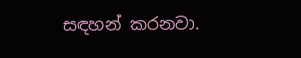සඳහන් කරනවා.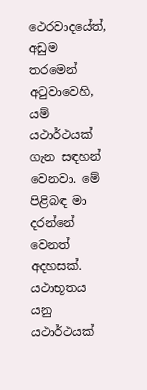ථෙරවාදයේත්, අඩුම තරමෙන් අටුවාවෙහි, යම් යථාර්ථයක් ගැන සඳහන් වෙනවා. මේ පිළිබඳ මා දරන්නේ වෙනත් අදහසක්. යථාභූතය යනු යථාර්ථයක්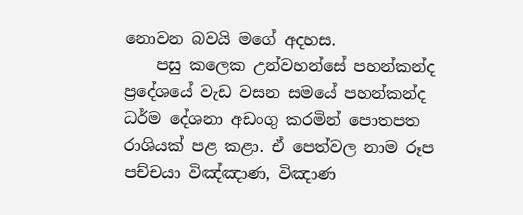නොවන බවයි මගේ අදහස.
    පසු කලෙක උන්වහන්සේ පහන්කන්ද ප්‍රදේශයේ වැඩ වසන සමයේ පහන්කන්ද ධර්ම දේශනා අඩංගු කරමින් පොතපත රාශියක් පළ කළා. ඒ පෙත්වල නාම රූප පච්චයා විඤ්ඤාණ, විඤාණ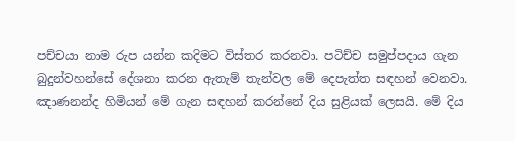පච්චයා නාම රුප යන්න කදිමට විස්තර කරනවා. පටිච්ච සමුප්පදාය ගැන බුදුන්වහන්සේ දේශනා කරන ඇතැම් තැන්වල මේ දෙපැත්ත සඳහන් වෙනවා. ඤාණනන්ද හිමියන් මේ ගැන සඳහන් කරන්නේ දිය සුළියක් ලෙසයි. මේ දිය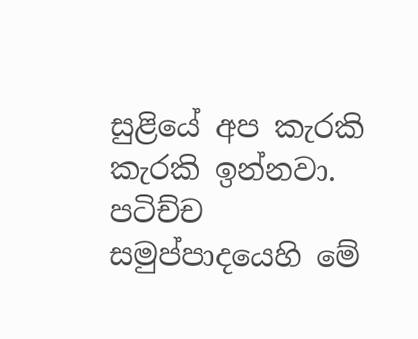සුළියේ අප කැරකි කැරකි ඉන්නවා. පටිච්ච සමුප්පාදයෙහි මේ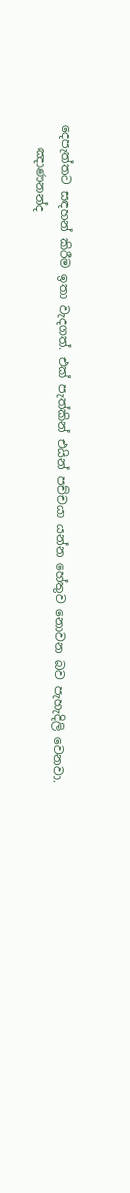දෙපැත්තට සඳහන් කිරීම ඉතා වැදගත්. එක් පැත්කින් එයින් පච්චයා යන්න හේතුව නොවන බව පැහැදිලි වෙනවා.
    ඤාණනන්ද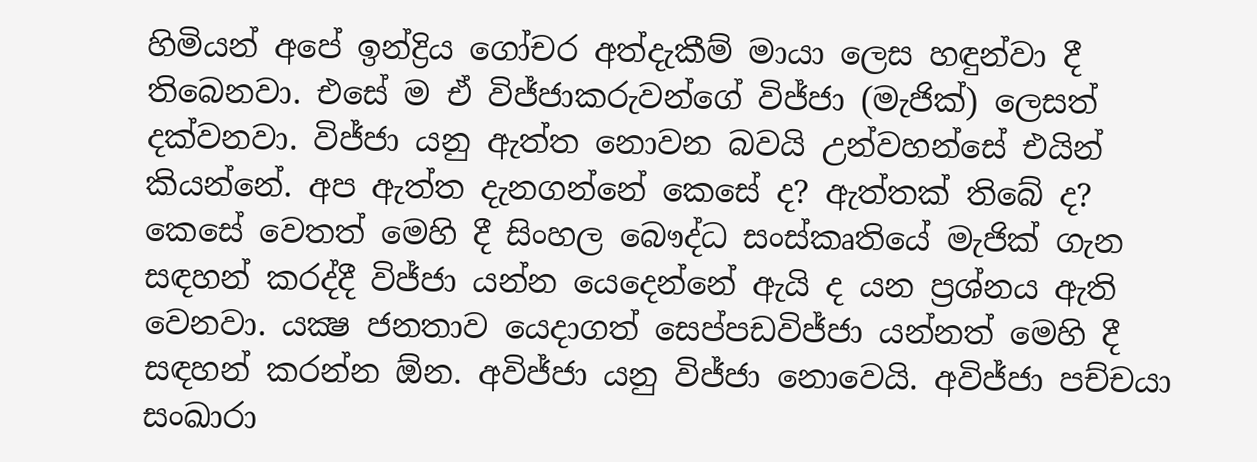හිමියන් අපේ ඉන්ද්‍රිය ගෝචර අත්දැකීම් මායා ලෙස හඳුන්වා දී තිබෙනවා. එසේ ම ඒ විජ්ජාකරුවන්ගේ විජ්ජා (මැජික්) ලෙසත් දක්වනවා. විජ්ජා යනු ඇත්ත නොවන බවයි උන්වහන්සේ එයින් කියන්නේ. අප ඇත්ත දැනගන්නේ කෙසේ ද? ඇත්තක් තිබේ ද? කෙසේ වෙතත් මෙහි දී සිංහල බෞද්ධ සංස්කෘතියේ මැජික් ගැන සඳහන් කරද්දී විජ්ජා යන්න යෙදෙන්නේ ඇයි ද යන ප්‍රශ්නය ඇති වෙනවා. යක්‍ෂ ජනතාව යෙදාගත් සෙප්පඩවිජ්ජා යන්නත් මෙහි දී සඳහන් කරන්න ඕන. අවිජ්ජා යනු විජ්ජා නොවෙයි. අවිජ්ජා පච්චයා සංඛාරා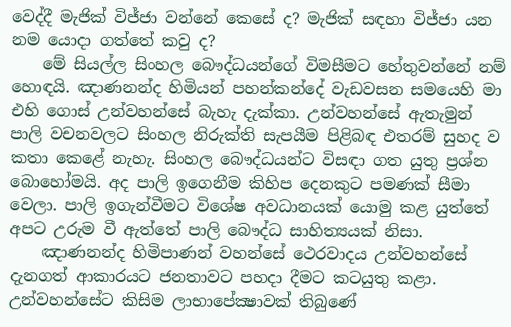වෙද්දී මැජික් විජ්ජා වන්නේ කෙසේ ද? මැජික් සඳහා විජ්ජා යන නම යොදා ගත්තේ කවු ද?
    මේ සියල්ල සිංහල බෞද්ධයන්ගේ විමසීමට හේතුවන්නේ නම් හොඳයි. ඤාණනන්ද හිමියන් පහන්කන්දේ වැඩවසන සමයෙහි මා එහි ගොස් උන්වහන්සේ බැහැ දැක්කා. උන්වහන්සේ ඇතැමුන් පාලි වචනවලට සිංහල නිරුක්ති සැපයීම පිළිබඳ එතරම් සුහද ව කතා කෙළේ නැහැ. සිංහල බෞද්ධයන්ට විසඳා ගත යුතු ප්‍රශ්න බොහෝමයි. අද පාලි ඉගෙනීම කිහිප දෙනකුට පමණක් සීමා වෙලා. පාලි ඉගැන්වීමට විශේෂ අවධානයක් යොමු කළ යුත්තේ අපට උරුම වී ඇත්තේ පාලි බෞද්ධ සාහිත්‍යයක් නිසා.
    ඤාණනන්ද හිමිපාණන් වහන්සේ ථෙරවාදය උන්වහන්සේ දැනගත් ආකාරයට ජනතාවට පහදා දීමට කටයුතු කළා. උන්වහන්සේට කිසිම ලාභාපේක්‍ෂාවක් තිබුණේ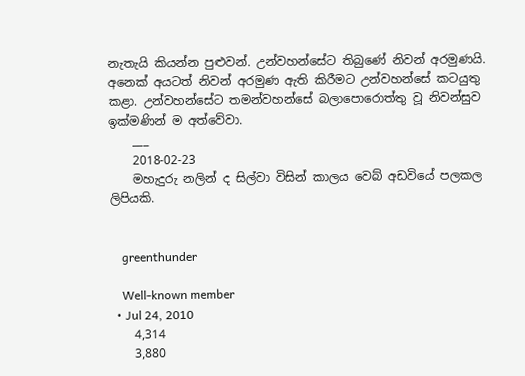නැතැයි කියන්න පුළුවන්. උන්වහන්සේට තිබුණේ නිවන් අරමුණයි. අනෙක් අයටත් නිවන් අරමුණ ඇති කිරීමට උන්වහන්සේ කටයුතු කළා. උන්වහන්සේට තමන්වහන්සේ බලාපොරොත්තු වූ නිවන්සුව ඉක්මණින් ම අත්වේවා.
    ___
    2018-02-23
    මහැදුරු නලින් ද සිල්වා විසින් කාලය වෙබ් අඩවියේ පලකල ලිපියකි.


    greenthunder

    Well-known member
  • Jul 24, 2010
    4,314
    3,880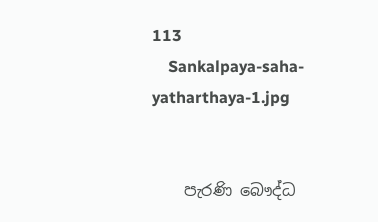113
    Sankalpaya-saha-yatharthaya-1.jpg


    පැරණි බෞද්ධ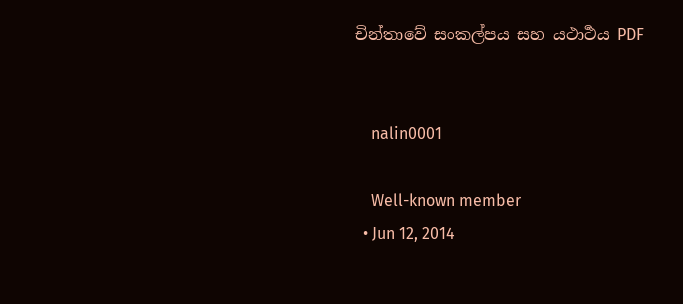චින්තාවේ සංකල්පය සහ යථාර්‍ථය PDF


    nalin0001

    Well-known member
  • Jun 12, 2014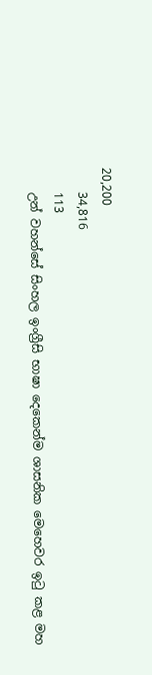20,200
    34,816
    113
    උන් වහන්සේ සිංහල ඉංග්‍රීසි භාෂා දෙකෙන්ම ශාසනික මෙහෙවර ඉටු කළ මහ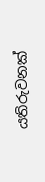යතිරුවනක්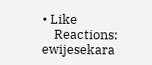• Like
    Reactions: ewijesekara